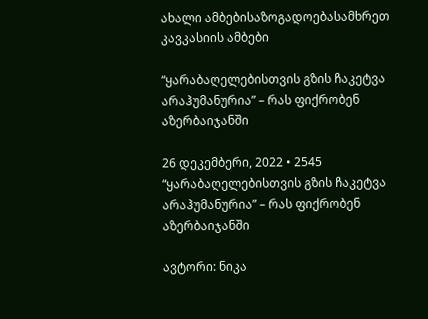ახალი ამბებისაზოგადოებასამხრეთ კავკასიის ამბები

“ყარაბაღელებისთვის გზის ჩაკეტვა არაჰუმანურია” – რას ფიქრობენ აზერბაიჯანში

26 დეკემბერი, 2022 • 2545
“ყარაბაღელებისთვის გზის ჩაკეტვა არაჰუმანურია” – რას ფიქრობენ აზერბაიჯანში

ავტორი: ნიკა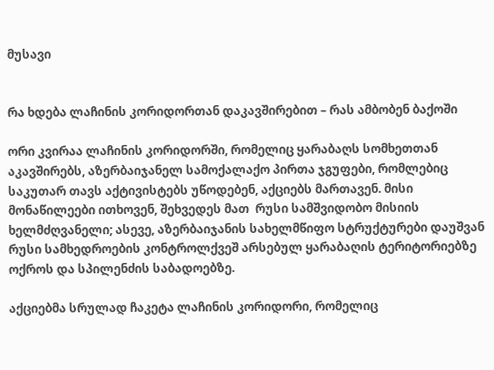მუსავი


რა ხდება ლაჩინის კორიდორთან დაკავშირებით – რას ამბობენ ბაქოში

ორი კვირაა ლაჩინის კორიდორში, რომელიც ყარაბაღს სომხეთთან აკავშირებს, აზერბაიჯანელ სამოქალაქო პირთა ჯგუფები, რომლებიც საკუთარ თავს აქტივისტებს უწოდებენ, აქციებს მართავენ. მისი მონაწილეები ითხოვენ, შეხვედეს მათ  რუსი სამშვიდობო მისიის ხელმძღვანელი; ასევე, აზერბაიჯანის სახელმწიფო სტრუქტურები დაუშვან რუსი სამხედროების კონტროლქვეშ არსებულ ყარაბაღის ტერიტორიებზე ოქროს და სპილენძის საბადოებზე.

აქციებმა სრულად ჩაკეტა ლაჩინის კორიდორი, რომელიც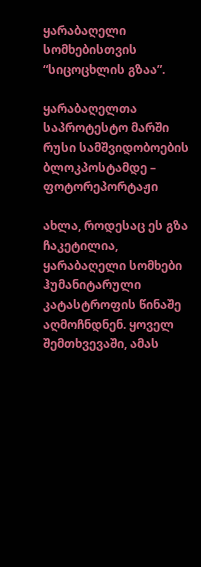ყარაბაღელი სომხებისთვის “სიცოცხლის გზაა”.

ყარაბაღელთა საპროტესტო მარში რუსი სამშვიდობოების ბლოკპოსტამდე – ფოტორეპორტაჟი

ახლა, როდესაც ეს გზა ჩაკეტილია, ყარაბაღელი სომხები ჰუმანიტარული კატასტროფის წინაშე აღმოჩნდნენ. ყოველ შემთხვევაში, ამას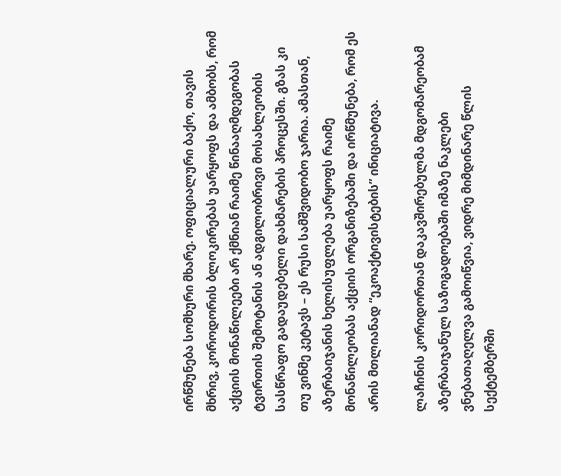ირწმუნება სომხური მხარე. ოფიციალური ბაქო, თავის მხრივ, კოროდორის ბლოკირებას უარყოფს და ამბობს, რომ აქციის მონაწილეები არ ქმნიან რაიმე წინააღმდეგობას ტვირთის შემოტანის ან ადგილობრივი მოსახლეობის სასწრაფო გადაუდებელი დახმარების პროცესში. გზას კი თუ ვინმე კეტავს – ეს რუსი სამშვიდობო ჯარია. ამასთან, აზერბაიჯანის ხელისუფლება უარყოფს რაიმე მონაწილეობას აქციის ორგანიზებაში და ირწმუნება, რომ ეს არის მთლიანად “ეკოაქტივისტების” ინიციატივა.

ლაჩინის კორიდორთან დაკავშირებულმა მდგომარეობამ აზერბაიჯანულ საზოგადოებაში იმაზე ნაკლები ვნებათაღელვა გამოიწვია, ვიდრე მიმდინარე წლის სექტემბერში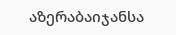აზერაბაიჯანსა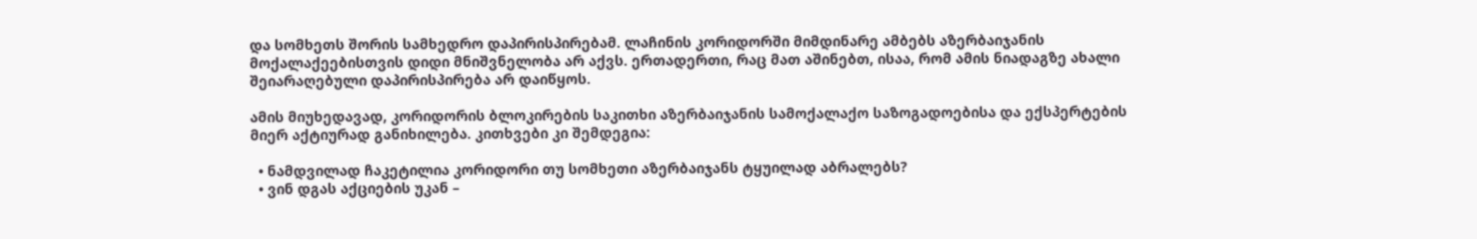და სომხეთს შორის სამხედრო დაპირისპირებამ. ლაჩინის კორიდორში მიმდინარე ამბებს აზერბაიჯანის მოქალაქეებისთვის დიდი მნიშვნელობა არ აქვს. ერთადერთი, რაც მათ აშინებთ, ისაა, რომ ამის ნიადაგზე ახალი შეიარაღებული დაპირისპირება არ დაიწყოს.

ამის მიუხედავად, კორიდორის ბლოკირების საკითხი აზერბაიჯანის სამოქალაქო საზოგადოებისა და ექსპერტების მიერ აქტიურად განიხილება. კითხვები კი შემდეგია:

  • ნამდვილად ჩაკეტილია კორიდორი თუ სომხეთი აზერბაიჯანს ტყუილად აბრალებს?
  • ვინ დგას აქციების უკან –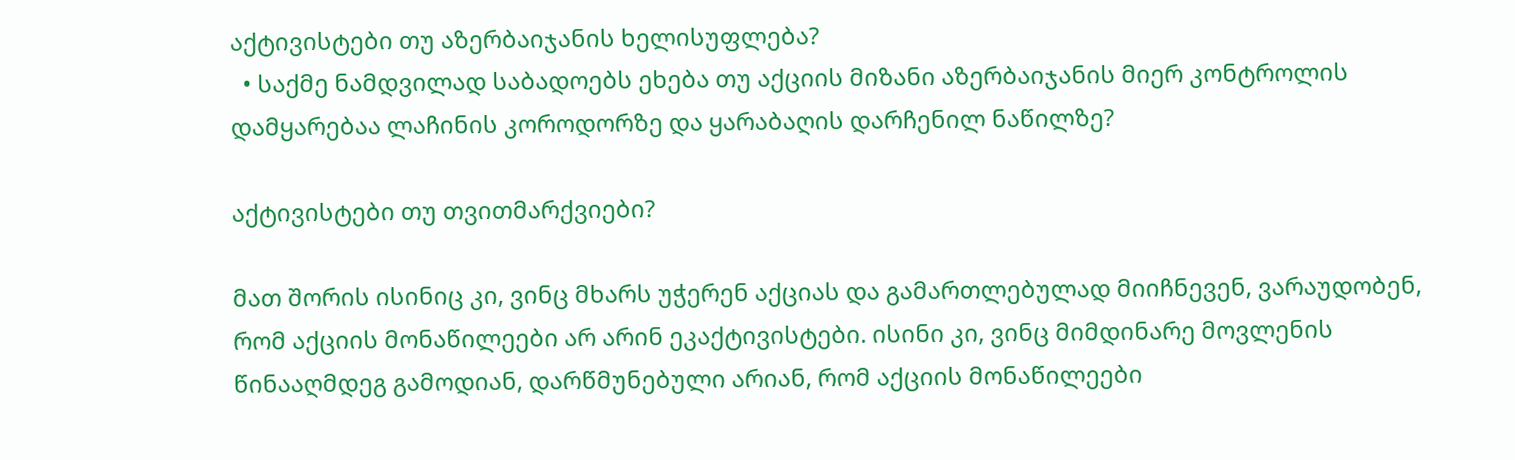აქტივისტები თუ აზერბაიჯანის ხელისუფლება?
  • საქმე ნამდვილად საბადოებს ეხება თუ აქციის მიზანი აზერბაიჯანის მიერ კონტროლის დამყარებაა ლაჩინის კოროდორზე და ყარაბაღის დარჩენილ ნაწილზე?

აქტივისტები თუ თვითმარქვიები?

მათ შორის ისინიც კი, ვინც მხარს უჭერენ აქციას და გამართლებულად მიიჩნევენ, ვარაუდობენ, რომ აქციის მონაწილეები არ არინ ეკაქტივისტები. ისინი კი, ვინც მიმდინარე მოვლენის წინააღმდეგ გამოდიან, დარწმუნებული არიან, რომ აქციის მონაწილეები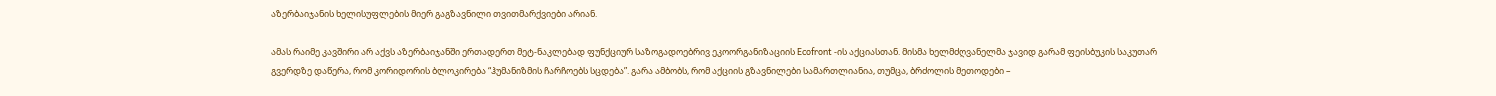აზერბაიჯანის ხელისუფლების მიერ გაგზავნილი თვითმარქვიები არიან.

ამას რაიმე კავშირი არ აქვს აზერბაიჯანში ერთადერთ მეტ-ნაკლებად ფუნქციურ საზოგადოებრივ ეკოორგანიზაციის Ecofront -ის აქციასთან. მისმა ხელმძღვანელმა ჯავიდ გარამ ფეისბუკის საკუთარ გვერდზე დაწერა, რომ კორიდორის ბლოკირება “ჰუმანიზმის ჩარჩოებს სცდება”. გარა ამბობს, რომ აქციის გზავნილები სამართლიანია, თუმცა, ბრძოლის მეთოდები –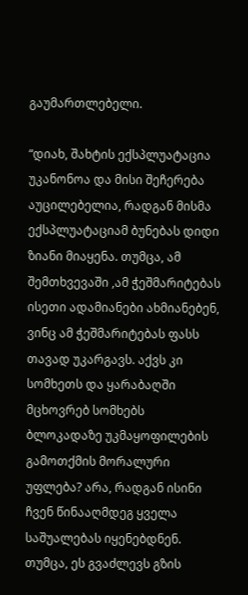გაუმართლებელი.

“დიახ, შახტის ექსპლუატაცია უკანონოა და მისი შეჩერება აუცილებელია, რადგან მისმა ექსპლუატაციამ ბუნებას დიდი ზიანი მიაყენა. თუმცა, ამ შემთხვევაში ,ამ ჭეშმარიტებას ისეთი ადამიანები ახმიანებენ, ვინც ამ ჭეშმარიტებას ფასს თავად უკარგავს. აქვს კი სომხეთს და ყარაბაღში მცხოვრებ სომხებს ბლოკადაზე უკმაყოფილების გამოთქმის მორალური უფლება? არა, რადგან ისინი ჩვენ წინააღმდეგ ყველა საშუალებას იყენებდნენ. თუმცა, ეს გვაძლევს გზის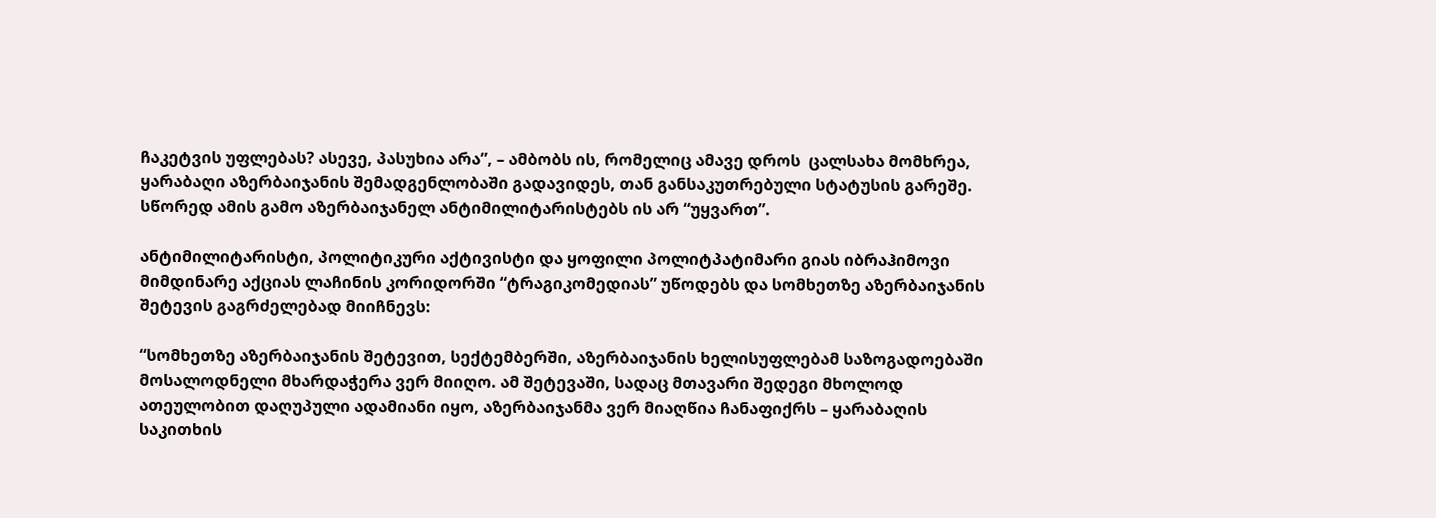ჩაკეტვის უფლებას? ასევე, პასუხია არა”, – ამბობს ის, რომელიც ამავე დროს  ცალსახა მომხრეა, ყარაბაღი აზერბაიჯანის შემადგენლობაში გადავიდეს, თან განსაკუთრებული სტატუსის გარეშე. სწორედ ამის გამო აზერბაიჯანელ ანტიმილიტარისტებს ის არ “უყვართ”.

ანტიმილიტარისტი, პოლიტიკური აქტივისტი და ყოფილი პოლიტპატიმარი გიას იბრაჰიმოვი მიმდინარე აქციას ლაჩინის კორიდორში “ტრაგიკომედიას” უწოდებს და სომხეთზე აზერბაიჯანის შეტევის გაგრძელებად მიიჩნევს:

“სომხეთზე აზერბაიჯანის შეტევით, სექტემბერში, აზერბაიჯანის ხელისუფლებამ საზოგადოებაში მოსალოდნელი მხარდაჭერა ვერ მიიღო. ამ შეტევაში, სადაც მთავარი შედეგი მხოლოდ ათეულობით დაღუპული ადამიანი იყო, აზერბაიჯანმა ვერ მიაღწია ჩანაფიქრს – ყარაბაღის საკითხის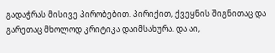გადაჭრას მისივე პირობებით. პირიქით, ქვეყნის შიგნითაც და გარეთაც მხოლოდ კრიტიკა დაიმსახურა. და აი,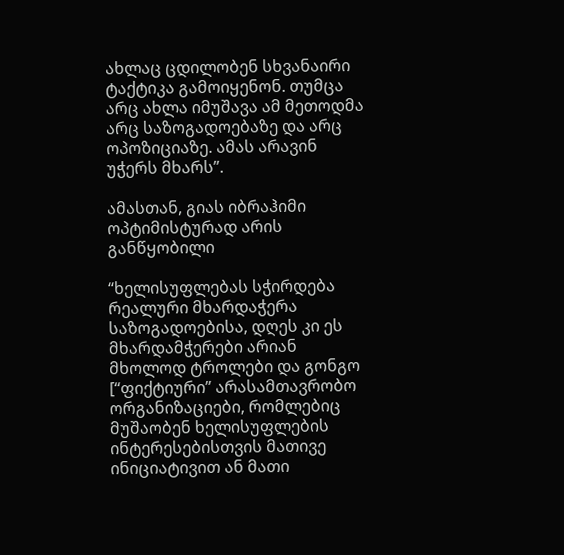ახლაც ცდილობენ სხვანაირი ტაქტიკა გამოიყენონ. თუმცა არც ახლა იმუშავა ამ მეთოდმა არც საზოგადოებაზე და არც ოპოზიციაზე. ამას არავინ უჭერს მხარს”.

ამასთან, გიას იბრაჰიმი ოპტიმისტურად არის განწყობილი

“ხელისუფლებას სჭირდება რეალური მხარდაჭერა საზოგადოებისა, დღეს კი ეს მხარდამჭერები არიან მხოლოდ ტროლები და გონგო [“ფიქტიური” არასამთავრობო ორგანიზაციები, რომლებიც მუშაობენ ხელისუფლების ინტერესებისთვის მათივე ინიციატივით ან მათი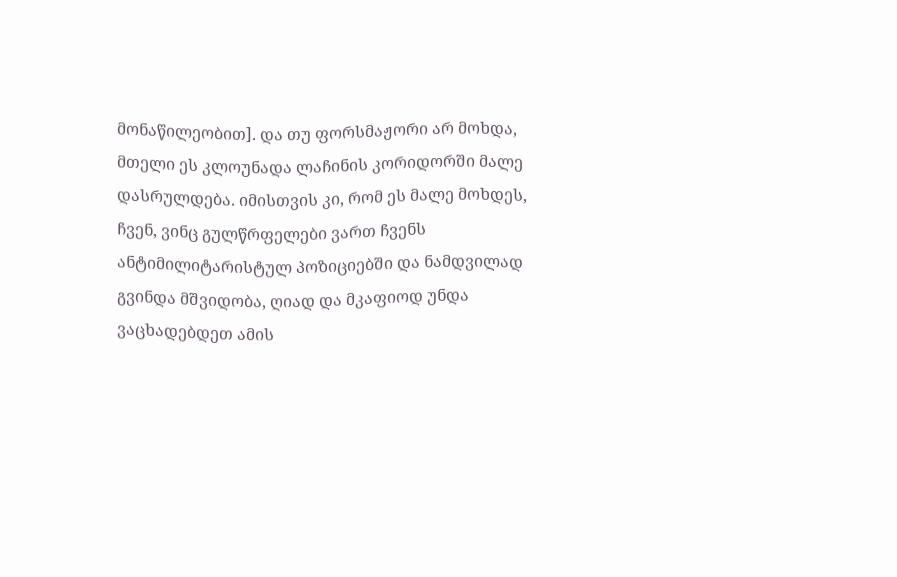მონაწილეობით]. და თუ ფორსმაჟორი არ მოხდა, მთელი ეს კლოუნადა ლაჩინის კორიდორში მალე დასრულდება. იმისთვის კი, რომ ეს მალე მოხდეს, ჩვენ, ვინც გულწრფელები ვართ ჩვენს ანტიმილიტარისტულ პოზიციებში და ნამდვილად გვინდა მშვიდობა, ღიად და მკაფიოდ უნდა ვაცხადებდეთ ამის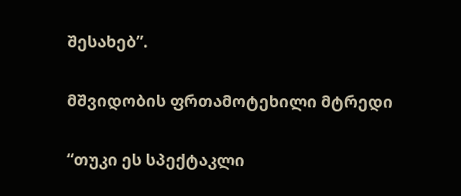შესახებ”.

მშვიდობის ფრთამოტეხილი მტრედი

“თუკი ეს სპექტაკლი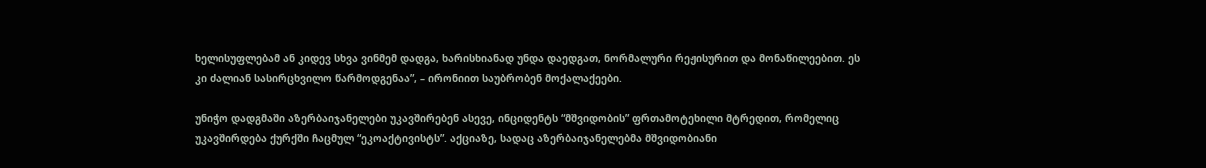ხელისუფლებამ ან კიდევ სხვა ვინმემ დადგა, ხარისხიანად უნდა დაედგათ, ნორმალური რეჟისურით და მონაწილეებით. ეს კი ძალიან სასირცხვილო წარმოდგენაა”, – ირონიით საუბრობენ მოქალაქეები.

უნიჭო დადგმაში აზერბაიჯანელები უკავშირებენ ასევე, ინციდენტს “მშვიდობის” ფრთამოტეხილი მტრედით, რომელიც უკავშირდება ქურქში ჩაცმულ “ეკოაქტივისტს”. აქციაზე, სადაც აზერბაიჯანელებმა მშვიდობიანი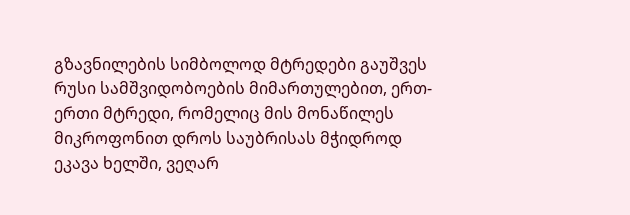გზავნილების სიმბოლოდ მტრედები გაუშვეს რუსი სამშვიდობოების მიმართულებით, ერთ-ერთი მტრედი, რომელიც მის მონაწილეს მიკროფონით დროს საუბრისას მჭიდროდ ეკავა ხელში, ვეღარ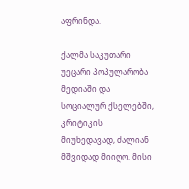აფრინდა.

ქალმა საკუთარი უეცარი პოპულარობა მედიაში და სოციალურ ქსელებში, კრიტიკის მიუხედავად, ძალიან მშვიდად მიიღო. მისი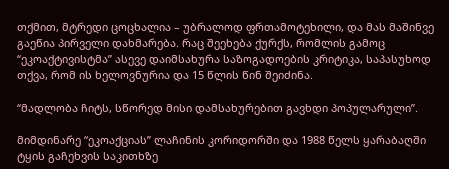თქმით, მტრედი ცოცხალია – უბრალოდ ფრთამოტეხილი, და მას მაშინვე გაეწია პირველი დახმარება. რაც შეეხება ქურქს, რომლის გამოც “ეკოაქტივისტმა” ასევე დაიმსახურა საზოგადოების კრიტიკა, საპასუხოდ თქვა, რომ ის ხელოვნურია და 15 წლის წინ შეიძინა.

“მადლობა ჩიტს, სწორედ მისი დამსახურებით გავხდი პოპულარული”.

მიმდინარე “ეკოაქციას” ლაჩინის კორიდორში და 1988 წელს ყარაბაღში ტყის გაჩეხვის საკითხზე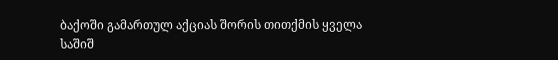ბაქოში გამართულ აქციას შორის თითქმის ყველა საშიშ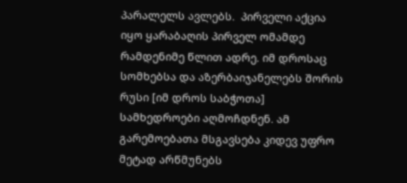პარალელს ავლებს.  პირველი აქცია იყო ყარაბაღის პირველ ომამდე რამდენიმე წლით ადრე. იმ დროსაც სომხებსა და აზერბაიჯანელებს შორის რუსი [იმ დროს საბჭოთა] სამხედროები აღმოჩდნენ. ამ გარემოებათა მსგავსება კიდევ უფრო მეტად არწმუნებს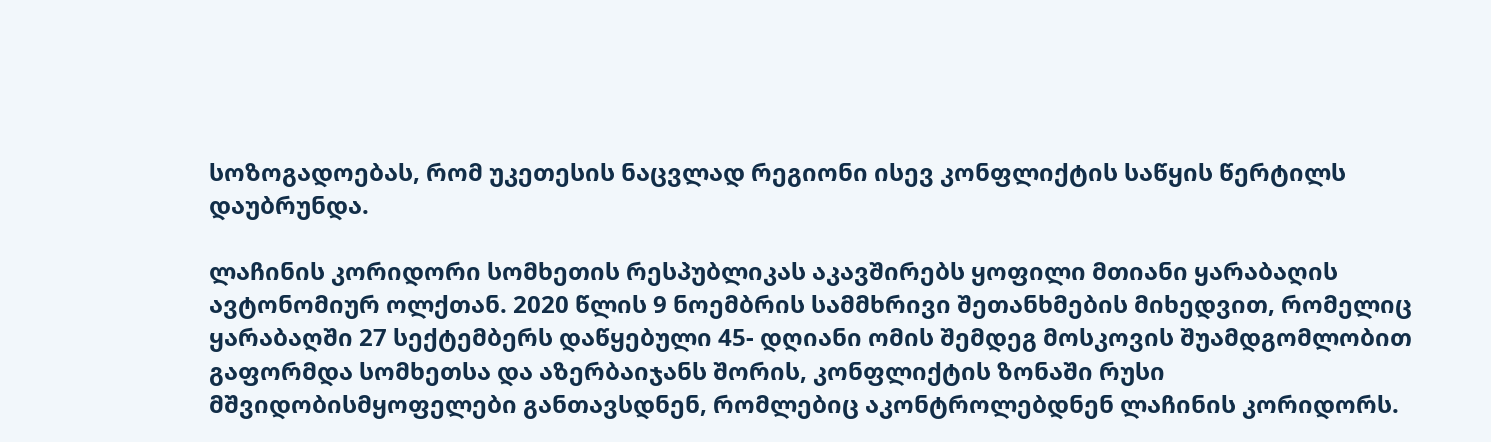სოზოგადოებას, რომ უკეთესის ნაცვლად რეგიონი ისევ კონფლიქტის საწყის წერტილს დაუბრუნდა.

ლაჩინის კორიდორი სომხეთის რესპუბლიკას აკავშირებს ყოფილი მთიანი ყარაბაღის ავტონომიურ ოლქთან. 2020 წლის 9 ნოემბრის სამმხრივი შეთანხმების მიხედვით, რომელიც ყარაბაღში 27 სექტემბერს დაწყებული 45- დღიანი ომის შემდეგ მოსკოვის შუამდგომლობით გაფორმდა სომხეთსა და აზერბაიჯანს შორის, კონფლიქტის ზონაში რუსი მშვიდობისმყოფელები განთავსდნენ, რომლებიც აკონტროლებდნენ ლაჩინის კორიდორს.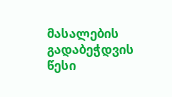მასალების გადაბეჭდვის წესი